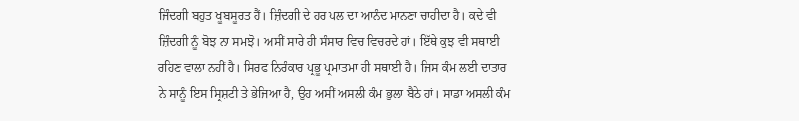ਜਿੰਦਗੀ ਬਹੁਤ ਖੂਬਸੂਰਤ ਹੈਂ। ਜ਼ਿੰਦਗੀ ਦੇ ਹਰ ਪਲ ਦਾ ਆਨੰਦ ਮਾਨਣਾ ਚਾਹੀਦਾ ਹੈ। ਕਦੇ ਵੀ ਜ਼ਿੰਦਗੀ ਨੂੰ ਬੋਝ ਨਾ ਸਮਝੋ। ਅਸੀਂ ਸਾਰੇ ਹੀ ਸੰਸਾਰ ਵਿਚ ਵਿਚਰਦੇ ਹਾਂ। ਇੱਥੇ ਕੁਝ ਵੀ ਸਥਾਈ ਰਹਿਣ ਵਾਲਾ ਨਹੀਂ ਹੈ। ਸਿਰਫ ਨਿਰੰਕਾਰ ਪ੍ਰਭੂ ਪ੍ਰਮਾਤਮਾ ਹੀ ਸਥਾਈ ਹੈ। ਜਿਸ ਕੰਮ ਲਈ ਦਾਤਾਰ ਨੇ ਸਾਨੂੰ ਇਸ ਸ੍ਰਿਸ਼ਟੀ ਤੇ ਭੇਜਿਆ ਹੈ, ਉਹ ਅਸੀਂ ਅਸਲੀ ਕੰਮ ਭੁਲਾ ਬੈਠੇ ਹਾਂ। ਸਾਡਾ ਅਸਲੀ ਕੰਮ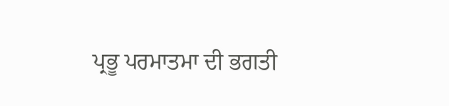ਪ੍ਰਭੂ ਪਰਮਾਤਮਾ ਦੀ ਭਗਤੀ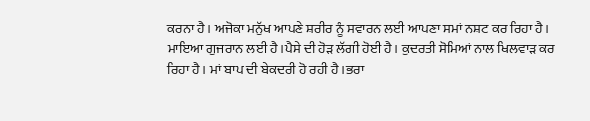ਕਰਨਾ ਹੈ। ਅਜੋਕਾ ਮਨੁੱਖ ਆਪਣੇ ਸ਼ਰੀਰ ਨੂੰ ਸਵਾਰਨ ਲਈ ਆਪਣਾ ਸਮਾਂ ਨਸ਼ਟ ਕਰ ਰਿਹਾ ਹੈ। ਮਾਇਆ ਗੁਜਰਾਨ ਲਈ ਹੈ।ਪੈਸੇ ਦੀ ਹੋੜ ਲੱਗੀ ਹੋਈ ਹੈ। ਕੁਦਰਤੀ ਸੋਮਿਆਂ ਨਾਲ ਖਿਲਵਾੜ ਕਰ ਰਿਹਾ ਹੈ। ਮਾਂ ਬਾਪ ਦੀ ਬੇਕਦਰੀ ਹੋ ਰਹੀ ਹੈ।ਭਰਾ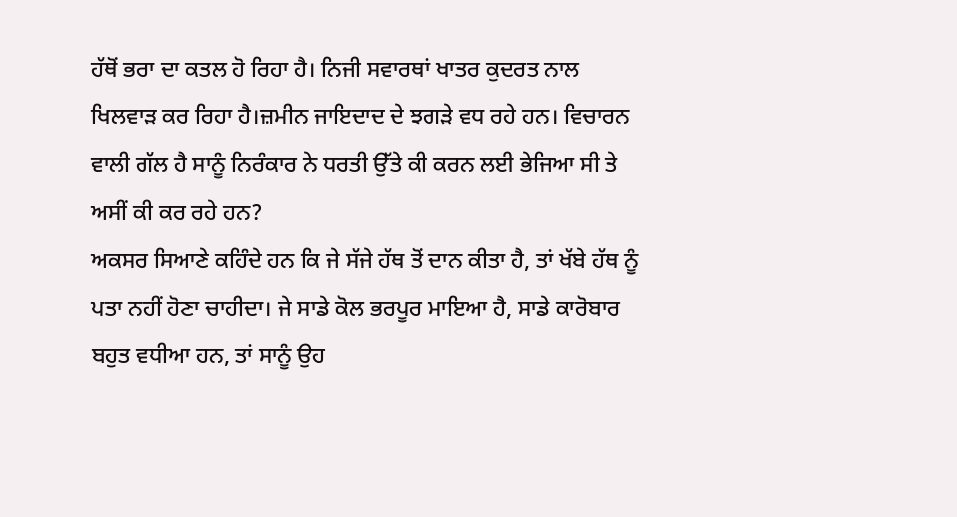ਹੱਥੋਂ ਭਰਾ ਦਾ ਕਤਲ ਹੋ ਰਿਹਾ ਹੈ। ਨਿਜੀ ਸਵਾਰਥਾਂ ਖਾਤਰ ਕੁਦਰਤ ਨਾਲ ਖਿਲਵਾੜ ਕਰ ਰਿਹਾ ਹੈ।ਜ਼ਮੀਨ ਜਾਇਦਾਦ ਦੇ ਝਗੜੇ ਵਧ ਰਹੇ ਹਨ। ਵਿਚਾਰਨ ਵਾਲੀ ਗੱਲ ਹੈ ਸਾਨੂੰ ਨਿਰੰਕਾਰ ਨੇ ਧਰਤੀ ਉੱਤੇ ਕੀ ਕਰਨ ਲਈ ਭੇਜਿਆ ਸੀ ਤੇ ਅਸੀਂ ਕੀ ਕਰ ਰਹੇ ਹਨ?
ਅਕਸਰ ਸਿਆਣੇ ਕਹਿੰਦੇ ਹਨ ਕਿ ਜੇ ਸੱਜੇ ਹੱਥ ਤੋਂ ਦਾਨ ਕੀਤਾ ਹੈ, ਤਾਂ ਖੱਬੇ ਹੱਥ ਨੂੰ ਪਤਾ ਨਹੀਂ ਹੋਣਾ ਚਾਹੀਦਾ। ਜੇ ਸਾਡੇ ਕੋਲ ਭਰਪੂਰ ਮਾਇਆ ਹੈ, ਸਾਡੇ ਕਾਰੋਬਾਰ ਬਹੁਤ ਵਧੀਆ ਹਨ, ਤਾਂ ਸਾਨੂੰ ਉਹ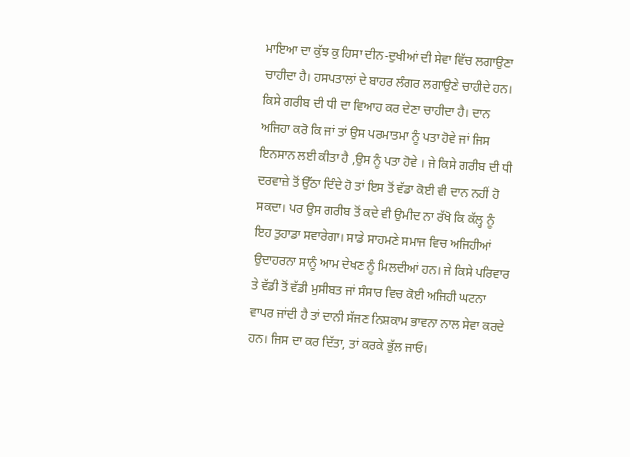ਮਾਇਆ ਦਾ ਕੁੱਝ ਕੁ ਹਿਸਾ ਦੀਨ-ਦੁਖੀਆਂ ਦੀ ਸੇਵਾ ਵਿੱਚ ਲਗਾਉਣਾ ਚਾਹੀਦਾ ਹੈ। ਹਸਪਤਾਲਾਂ ਦੇ ਬਾਹਰ ਲੰਗਰ ਲਗਾਉਣੇ ਚਾਹੀਦੇ ਹਨ। ਕਿਸੇ ਗਰੀਬ ਦੀ ਧੀ ਦਾ ਵਿਆਹ ਕਰ ਦੇਣਾ ਚਾਹੀਦਾ ਹੈ। ਦਾਨ ਅਜਿਹਾ ਕਰੋ ਕਿ ਜਾਂ ਤਾਂ ਉਸ ਪਰਮਾਤਮਾ ਨੂੰ ਪਤਾ ਹੋਵੇ ਜਾਂ ਜਿਸ ਇਨਸਾਨ ਲਈ ਕੀਤਾ ਹੈ ,ਉਸ ਨੂੰ ਪਤਾ ਹੋਵੇ । ਜੇ ਕਿਸੇ ਗਰੀਬ ਦੀ ਧੀ ਦਰਵਾਜ਼ੇ ਤੋਂ ਉੱਠਾ ਦਿੰਦੇ ਹੋ ਤਾਂ ਇਸ ਤੋਂ ਵੱਡਾ ਕੋਈ ਵੀ ਦਾਨ ਨਹੀਂ ਹੋ ਸਕਦਾ। ਪਰ ਉਸ ਗਰੀਬ ਤੋਂ ਕਦੇ ਵੀ ਉਮੀਦ ਨਾ ਰੱਖੋ ਕਿ ਕੱਲ੍ਹ ਨੂੰ ਇਹ ਤੁਹਾਡਾ ਸਵਾਰੇਗਾ। ਸਾਡੇ ਸਾਹਮਣੇ ਸਮਾਜ ਵਿਚ ਅਜਿਹੀਆਂ ਉਦਾਹਰਨਾ ਸਾਨੂੰ ਆਮ ਦੇਖਣ ਨੂੰ ਮਿਲਦੀਆਂ ਹਨ। ਜੇ ਕਿਸੇ ਪਰਿਵਾਰ ਤੇ ਵੱਡੀ ਤੋਂ ਵੱਡੀ ਮੁਸੀਬਤ ਜਾਂ ਸੰਸਾਰ ਵਿਚ ਕੋਈ ਅਜਿਹੀ ਘਟਨਾ ਵਾਪਰ ਜਾਂਦੀ ਹੈ ਤਾਂ ਦਾਨੀ ਸੱਜਣ ਨਿਸ਼ਕਾਮ ਭਾਵਨਾ ਨਾਲ ਸੇਵਾ ਕਰਦੇ ਹਨ। ਜਿਸ ਦਾ ਕਰ ਦਿੱਤਾ, ਤਾਂ ਕਰਕੇ ਭੁੱਲ ਜਾਓ।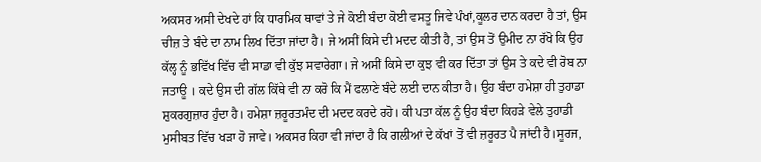ਅਕਸਰ ਅਸੀ ਦੇਖਦੇ ਹਾਂ ਕਿ ਧਾਰਮਿਕ ਥਾਵਾਂ ਤੇ ਜੇ ਕੋਈ ਬੰਦਾ ਕੋਈ ਵਸਤੂ ਜਿਵੇ ਪੰਖਾਂ,ਕੂਲਰ ਦਾਨ ਕਰਦਾ ਹੈ ਤਾਂ, ਉਸ ਚੀਜ਼ ਤੇ ਬੰਦੇ ਦਾ ਨਾਮ ਲਿਖ ਦਿੱਤਾ ਜਾਂਦਾ ਹੈ। ਜੇ ਅਸੀਂ ਕਿਸੇ ਦੀ ਮਦਦ ਕੀਤੀ ਹੈ, ਤਾਂ ਉਸ ਤੋਂ ਉਮੀਦ ਨਾ ਰੱਖੋ ਕਿ ਉਹ ਕੱਲ੍ਹ ਨੂੰ ਭਵਿੱਖ ਵਿੱਚ ਵੀ ਸਾਡਾ ਵੀ ਕੁੱਝ ਸਵਾਰੇਗਾ। ਜੇ ਅਸੀਂ ਕਿਸੇ ਦਾ ਕੁਝ ਵੀ ਕਰ ਦਿੱਤਾ ਤਾਂ ਉਸ ਤੇ ਕਦੇ ਵੀ ਰੋਬ ਨਾ ਜਤਾਊ । ਕਦੇ ਉਸ ਦੀ ਗੱਲ ਕਿੱਥੇ ਵੀ ਨਾ ਕਰੋ ਕਿ ਮੈਂ ਫਲਾਣੇ ਬੰਦੇ ਲਈ ਦਾਨ ਕੀਤਾ ਹੈ। ਉਹ ਬੰਦਾ ਹਮੇਸ਼ਾ ਹੀ ਤੁਹਾਡਾ ਸ਼ੁਕਰਗੁਜ਼ਾਰ ਹੁੰਦਾ ਹੈ। ਹਮੇਸ਼ਾ ਜ਼ਰੂਰਤਮੰਦ ਦੀ ਮਦਦ ਕਰਦੇ ਰਹੋ। ਕੀ ਪਤਾ ਕੱਲ ਨੂੰ ਉਹ ਬੰਦਾ ਕਿਹੜੇ ਵੇਲੇ ਤੁਹਾਡੀ ਮੁਸੀਬਤ ਵਿੱਚ ਖੜਾ ਹੋ ਜਾਵੇ। ਅਕਸਰ ਕਿਹਾ ਵੀ ਜਾਂਦਾ ਹੈ ਕਿ ਗਲੀਆਂ ਦੇ ਕੱਖਾਂ ਤੋਂ ਵੀ ਜ਼ਰੂਰਤ ਪੈ ਜਾਂਦੀ ਹੈ।ਸੂਰਜ,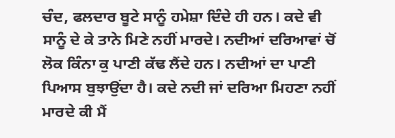ਚੰਦ, ਫਲਦਾਰ ਬੂਟੇ ਸਾਨੂੰ ਹਮੇਸ਼ਾ ਦਿੰਦੇ ਹੀ ਹਨ। ਕਦੇ ਵੀ ਸਾਨੂੰ ਦੇ ਕੇ ਤਾਨੇ ਮਿਣੇ ਨਹੀਂ ਮਾਰਦੇ। ਨਦੀਆਂ ਦਰਿਆਵਾਂ ਚੋਂ ਲੋਕ ਕਿੰਨਾ ਕੁ ਪਾਣੀ ਕੱਢ ਲੈਂਦੇ ਹਨ। ਨਦੀਆਂ ਦਾ ਪਾਣੀ ਪਿਆਸ ਬੁਝਾਉਂਦਾ ਹੈ। ਕਦੇ ਨਦੀ ਜਾਂ ਦਰਿਆ ਮਿਹਣਾ ਨਹੀਂ ਮਾਰਦੇ ਕੀ ਮੈਂ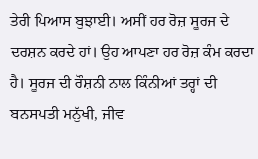ਤੇਰੀ ਪਿਆਸ ਬੁਝਾਈ। ਅਸੀਂ ਹਰ ਰੋਜ਼ ਸੂਰਜ ਦੇ ਦਰਸ਼ਨ ਕਰਦੇ ਹਾਂ। ਉਹ ਆਪਣਾ ਹਰ ਰੋਜ਼ ਕੰਮ ਕਰਦਾ ਹੈ। ਸੂਰਜ ਦੀ ਰੌਸ਼ਨੀ ਨਾਲ ਕਿੰਨੀਆਂ ਤਰ੍ਹਾਂ ਦੀ ਬਨਸਪਤੀ ਮਨੁੱਖੀ, ਜੀਵ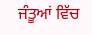ਜੰਤੂਆਂ ਵਿੱਚ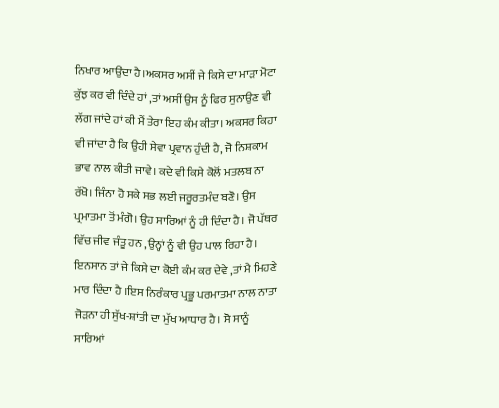ਨਿਖਾਰ ਆਉਂਦਾ ਹੈ।ਅਕਸਰ ਅਸੀਂ ਜੇ ਕਿਸੇ ਦਾ ਮਾੜਾ ਮੋਟਾ ਕੁੱਝ ਕਰ ਵੀ ਦਿੰਦੇ ਹਾਂ ,ਤਾਂ ਅਸੀਂ ਉਸ ਨੂੰ ਫਿਰ ਸੁਨਾਉਣ ਵੀ ਲੱਗ ਜਾਂਦੇ ਹਾਂ ਕੀ ਮੈਂ ਤੇਰਾ ਇਹ ਕੰਮ ਕੀਤਾ। ਅਕਸਰ ਕਿਹਾ ਵੀ ਜਾਂਦਾ ਹੈ ਕਿ ਉਹੀ ਸੇਵਾ ਪ੍ਰਵਾਨ ਹੁੰਦੀ ਹੈ, ਜੋ ਨਿਸ਼ਕਾਮ ਭਾਵ ਨਾਲ ਕੀਤੀ ਜਾਵੇ। ਕਦੇ ਵੀ ਕਿਸੇ ਕੋਲੋਂ ਮਤਲਬ ਨਾ ਰੱਖੋ। ਜਿੰਨਾ ਹੋ ਸਕੇ ਸਭ ਲਈ ਜਰੂਰਤਮੰਦ ਬਣੋ। ਉਸ ਪ੍ਰਮਾਤਮਾ ਤੋਂ ਮੰਗੋ। ਉਹ ਸਾਰਿਆਂ ਨੂੰ ਹੀ ਦਿੰਦਾ ਹੈ। ਜੋ ਪੱਥਰ ਵਿੱਚ ਜੀਵ ਜੰਤੂ ਹਨ ,ਉਨ੍ਹਾਂ ਨੂੰ ਵੀ ਉਹ ਪਾਲ ਰਿਹਾ ਹੈ। ਇਨਸਾਨ ਤਾਂ ਜੇ ਕਿਸੇ ਦਾ ਕੋਈ ਕੰਮ ਕਰ ਦੇਵੇ ,ਤਾਂ ਮੈ ਮਿਹਣੇ ਮਾਰ ਦਿੰਦਾ ਹੈ ।ਇਸ ਨਿਰੰਕਾਰ ਪ੍ਰਭੂ ਪਰਮਾਤਮਾ ਨਾਲ ਨਾਤਾ ਜੋੜਨਾ ਹੀ ਸੁੱਖ-ਸ਼ਾਂਤੀ ਦਾ ਮੁੱਖ ਆਧਾਰ ਹੈ। ਸੋ ਸਾਨੂੰ ਸਾਰਿਆਂ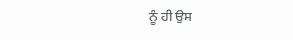ਨੂੰ ਹੀ ਉਸ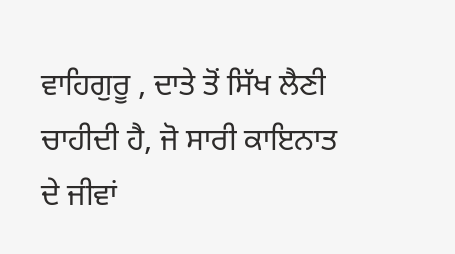ਵਾਹਿਗੁਰੂ , ਦਾਤੇ ਤੋਂ ਸਿੱਖ ਲੈਣੀ ਚਾਹੀਦੀ ਹੈ, ਜੋ ਸਾਰੀ ਕਾਇਨਾਤ ਦੇ ਜੀਵਾਂ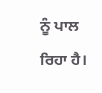ਨੂੰ ਪਾਲ ਰਿਹਾ ਹੈ।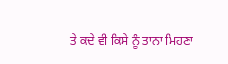ਤੇ ਕਦੇ ਵੀ ਕਿਸੇ ਨੂੰ ਤਾਨਾ ਮਿਹਣਾ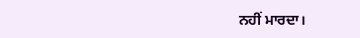ਨਹੀਂ ਮਾਰਦਾ।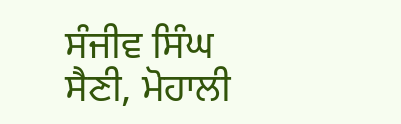ਸੰਜੀਵ ਸਿੰਘ ਸੈਣੀ, ਮੋਹਾਲੀ